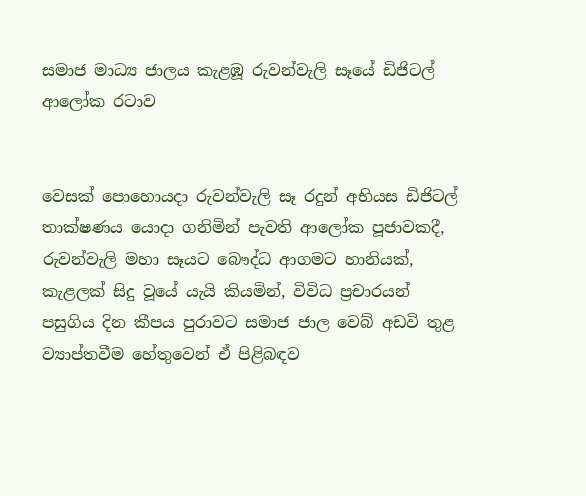සමාජ මාධ්‍ය ජාලය කැළඹූ රුවන්වැලි සෑයේ ඩිජිටල් ආලෝක රටාව


වෙසක් පොහොයදා රුවන්වැලි සෑ රදුන් අභියස ඩිජිටල් තාක්ෂණය යොදා ගනිමින් පැවති ආලෝක පූජාවකදී, රුවන්වැලි මහා සෑයට බෞද්ධ ආගමට හානියක්, කැළලක් සිදු වූයේ යැයි කියමින්, විවිධ ප්‍රචාරයන් පසුගිය දින කීපය පුරාවට සමාජ ජාල වෙබ් අඩවි තුළ ව්‍යාප්තවීම හේතුවෙන් ඒ පිළිබඳව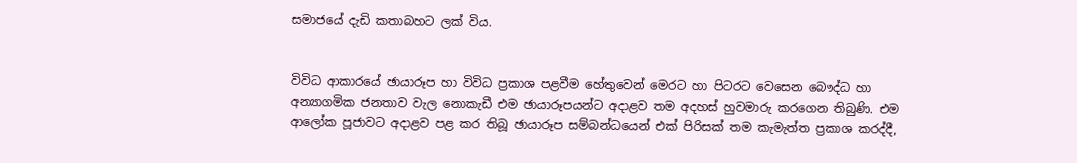සමාජයේ දැඩි කතාබහට ලක් විය.


විවිධ ආකාරයේ ඡායාරූප හා විවිධ ප්‍රකාශ පළවීම හේතුවෙන් මෙරට හා පිටරට වෙසෙන බෞද්ධ හා අන්‍යාගමික ජනතාව වැල නොකැඩී එම ඡායාරූපයන්ට අදාළව තම අදහස් හුවමාරු කරගෙන තිබුණි. එම ආලෝක පූජාවට අදාළව පළ කර තිබූ ඡායාරූප සම්බන්ධයෙන් එක් පිරිසක් තම කැමැත්ත ප්‍රකාශ කරද්දී,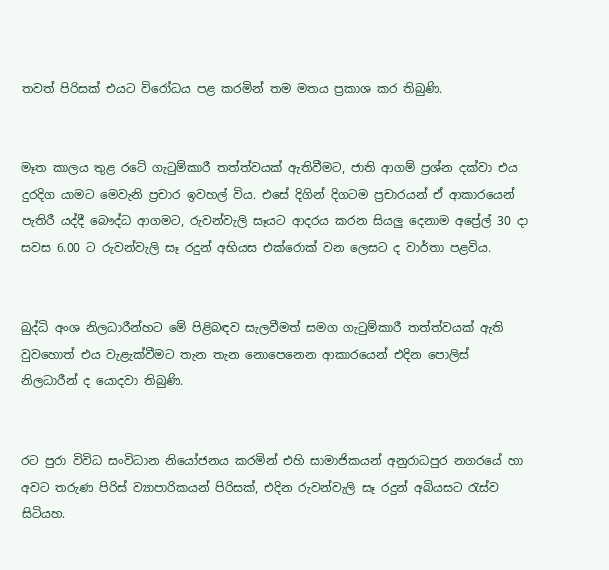තවත් පිරිසක් එයට විරෝධය පළ කරමින් තම මතය ප්‍රකාශ කර තිබුණි.


මෑත කාලය තුළ රටේ ගැටුම්කාරී තත්ත්වයක් ඇතිවීමට, ජාති ආගම් ප්‍රශ්න දක්වා එය දුරදිග යාමට මෙවැනි ප්‍රචාර ඉවහල් විය. එසේ දිගින් දිගටම ප්‍රචාරයන් ඒ ආකාරයෙන් පැතිරී යද්දී බෞද්ධ ආගමට, රුවන්වැලි සෑයට ආදරය කරන සියලු දෙනාම අප්‍රේල් 30 දා සවස 6.00 ට රුවන්වැලි සෑ රදුන් අභියස එක්රොක් වන ලෙසට ද වාර්තා පළවිය.


බුද්ධි අංශ නිලධාරීන්හට මේ පිළිබඳව සැලවීමත් සමග ගැටුම්කාරී තත්ත්වයක් ඇති වුවහොත් එය වැළැක්වීමට තැන තැන නොපෙනෙන ආකාරයෙන් එදින පොලිස් නිලධාරීන් ද යොදවා තිබුණි.


රට පුරා විවිධ සංවිධාන නියෝජනය කරමින් එහි සාමාජිකයන් අනුරාධපුර නගරයේ හා අවට තරුණ පිරිස් ව්‍යාපාරිකයන් පිරිසක්, එදින රුවන්වැලි සෑ රදුන් අබියසට රැස්ව සිටියහ.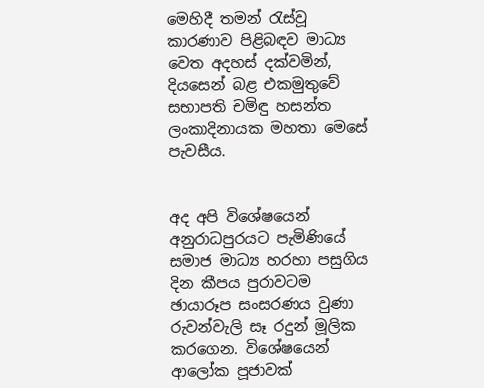මෙහිදී තමන් රැස්වූ කාරණාව පිළිබඳව මාධ්‍ය වෙත අදහස් දක්වමින්, දියසෙන් බළ එකමුතුවේ සභාපති චමිඳු හසන්ත ලංකාදිනායක මහතා මෙසේ පැවසීය.


අද අපි විශේෂයෙන් අනුරාධපුරයට පැමිණියේ සමාජ මාධ්‍ය හරහා පසුගිය දින කීපය පුරාවටම ඡායාරූප සංසරණය වුණා රුවන්වැලි සෑ රදුන් මූලික කරගෙන. විශේෂයෙන් ආලෝක පූජාවක්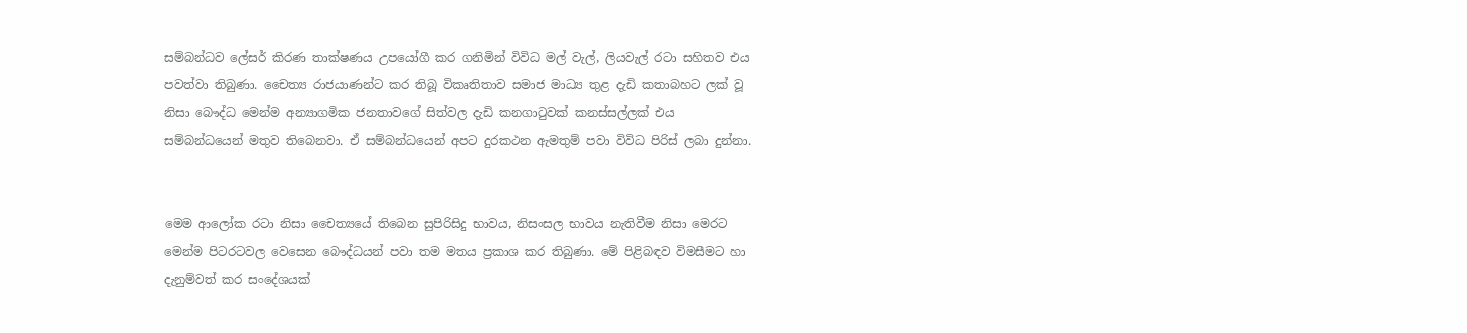සම්බන්ධව ලේසර් කිරණ තාක්ෂණය උපයෝගී කර ගනිමින් විවිධ මල් වැල්, ලියවැල් රටා සහිතව එය පවත්වා තිබුණා. චෛත්‍ය රාජයාණන්ට කර තිබූ විකෘතිතාව සමාජ මාධ්‍ය තුළ දැඩි කතාබහට ලක් වූ නිසා බෞද්ධ මෙන්ම අන්‍යාගමික ජනතාවගේ සිත්වල දැඩි කනගාටුවක් කනස්සල්ලක් එය සම්බන්ධයෙන් මතුව තිබෙනවා. ඒ සම්බන්ධයෙන් අපට දුරකථන ඇමතුම් පවා විවිධ පිරිස් ලබා දුන්නා.


මෙම ආලෝක රටා නිසා චෛත්‍යයේ තිබෙන සුපිරිසිදු භාවය, නිසංසල භාවය නැතිවීම නිසා මෙරට මෙන්ම පිටරටවල වෙසෙන බෞද්ධයන් පවා තම මතය ප්‍රකාශ කර තිබුණා. මේ පිළිබඳව විමසීමට හා දැනුම්වත් කර සංදේශයක්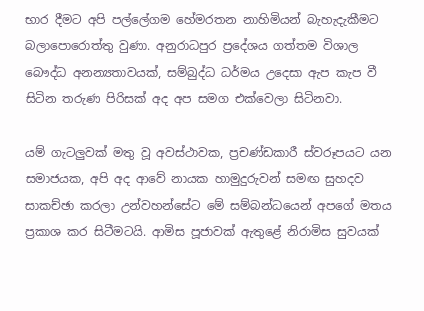භාර දීමට අපි පල්ලේගම හේමරතන නාහිමියන් බැහැදැකීමට බලාපොරොත්තු වුණා. අනුරාධපුර ප්‍රදේශය ගත්තම විශාල බෞද්ධ අනන්‍යතාවයක්, සම්බුද්ධ ධර්මය උදෙසා ඇප කැප වී සිටින තරුණ පිරිසක් අද අප සමග එක්වෙලා සිටිනවා.

යම් ගැටලුවක් මතු වූ අවස්ථාවක, ප්‍රචණ්ඩකාරී ස්වරූපයට යන සමාජයක, අපි අද ආවේ නායක හාමුදුරුවන් සමඟ සුහදව සාකච්ඡා කරලා උන්වහන්සේට මේ සම්බන්ධයෙන් අපගේ මතය ප්‍රකාශ කර සිටීමටයි. ආමිස පූජාවක් ඇතුළේ නිරාමිස සුවයක්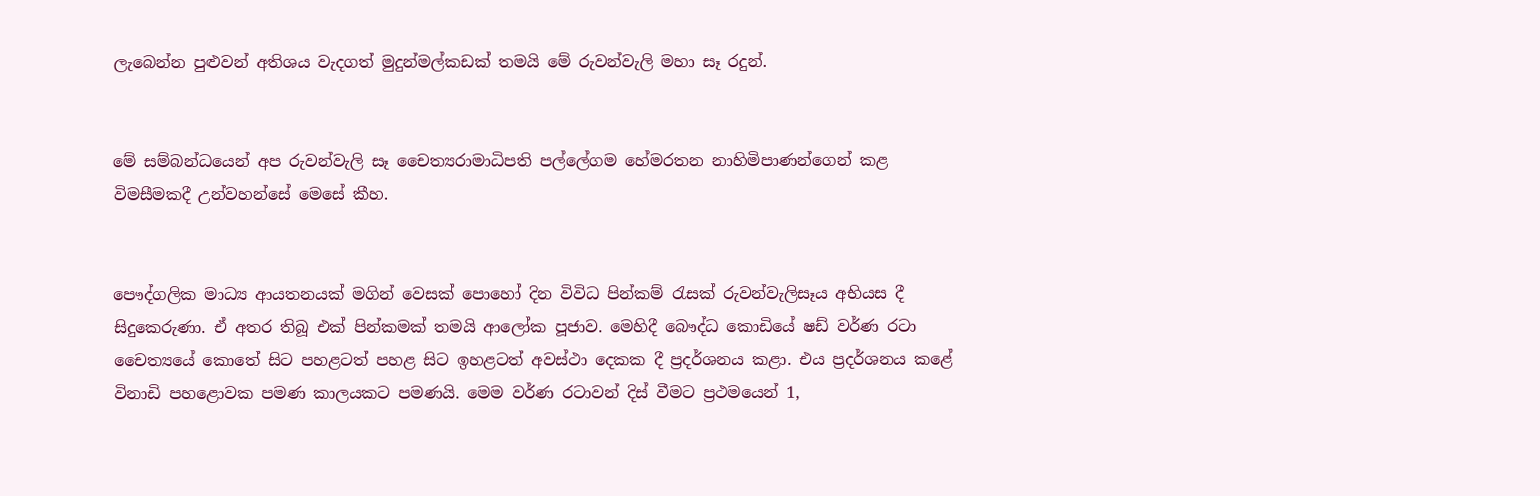ලැබෙන්න පුළුවන් අතිශය වැදගත් මුදුන්මල්කඩක් තමයි මේ රුවන්වැලි මහා සෑ රදුන්.


මේ සම්බන්ධයෙන් අප රුවන්වැලි සෑ චෛත්‍යරාමාධිපති පල්ලේගම හේමරතන නාහිමිපාණන්ගෙන් කළ විමසීමකදී උන්වහන්සේ මෙසේ කීහ.


පෞද්ගලික මාධ්‍ය ආයතනයක් මගින් වෙසක් පොහෝ දින විවිධ පින්කම් රැසක් රුවන්වැලිසෑය අභියස දී සිදුකෙරුණා. ඒ අතර තිබූ එක් පින්කමක් තමයි ආලෝක පූජාව. මෙහිදී බෞද්ධ කොඩියේ ෂඩ් වර්ණ රටා චෛත්‍යයේ කොතේ සිට පහළටත් පහළ සිට ඉහළටත් අවස්ථා දෙකක දී ප්‍රදර්ශනය කළා. එය ප්‍රදර්ශනය කළේ විනාඩි පහළොවක පමණ කාලයකට පමණයි. මෙම වර්ණ රටාවන් දිස් වීමට ප්‍රථමයෙන් 1,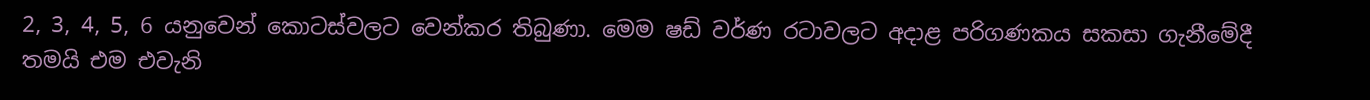2, 3, 4, 5, 6 යනුවෙන් කොටස්වලට වෙන්කර තිබුණා. මෙම ෂඩ් වර්ණ රටාවලට අදාළ පරිගණකය සකසා ගැනීමේදී තමයි එම එවැනි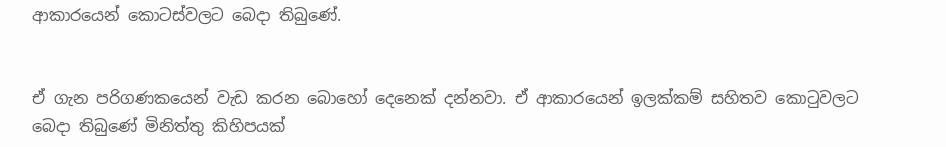ආකාරයෙන් කොටස්වලට බෙදා තිබුණේ.


ඒ ගැන පරිගණකයෙන් වැඩ කරන බොහෝ දෙනෙක් දන්නවා. ඒ ආකාරයෙන් ඉලක්කම් සහිතව කොටුවලට බෙදා තිබුණේ මිනිත්තු කිහිපයක්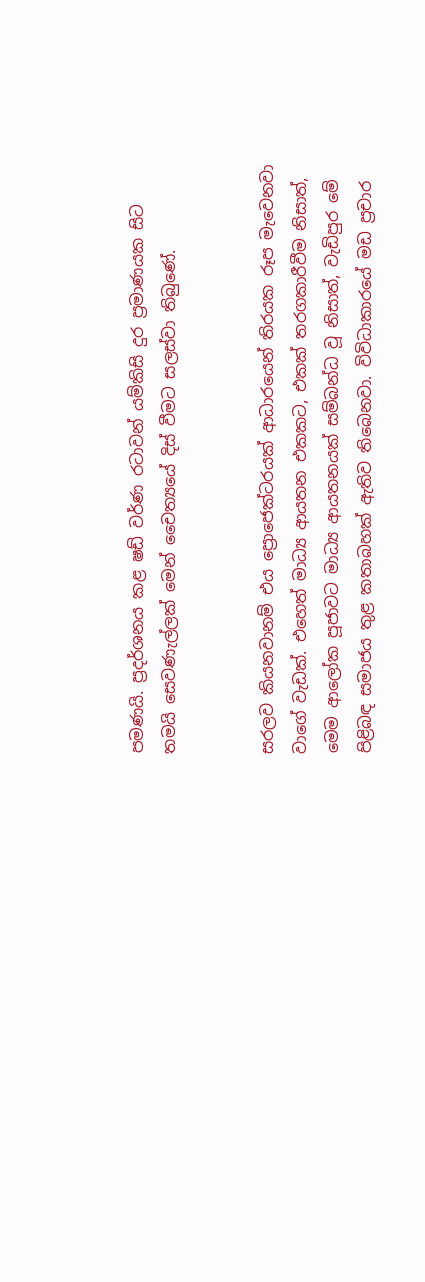පමණයි. ප්‍රදර්ශනය කළ ෂඩ් වර්ණ රටාවන් යම්කිසි දුර ප්‍රමාණයක සිට තමයි සෙවණැල්ලක් මෙන් චෛත්‍යයේ දිස් වීමට සලස්වා තිබුණේ.


සරලව කියනවානම් එය ප්‍රොජෙක්ටරයක් ආධාරයෙන් තිරයක රූප මැවෙනවා වාගේ වැඩක්. එහෙත් මාධ්‍ය ආයතන එකකට, එකක් තරගකාරීවීම නිසාත්, මෙම ආලෝක පූජාවට මාධ්‍ය ආයතනයක් සම්බන්ධ වූ නිසාත්, වැඩිපුර මේ පිළිබඳ සමාජය තුළ කතාබහක් ඇතිව තිබෙනවා. විවිධාකාරයේ මඩ ප්‍රචාර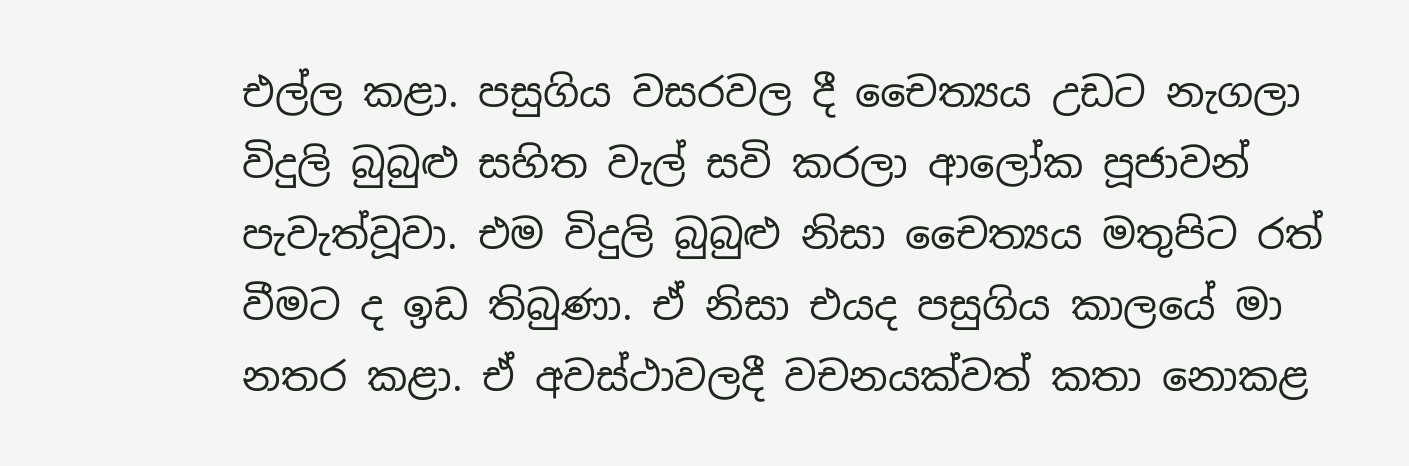එල්ල කළා. පසුගිය වසරවල දී චෛත්‍යය උඩට නැගලා විදුලි බුබුළු සහිත වැල් සවි කරලා ආලෝක පූජාවන් පැවැත්වූවා. එම විදුලි බුබුළු නිසා චෛත්‍යය මතුපිට රත් වීමට ද ඉඩ තිබුණා. ඒ නිසා එයද පසුගිය කාලයේ මා නතර කළා. ඒ අවස්ථාවලදී වචනයක්වත් කතා නොකළ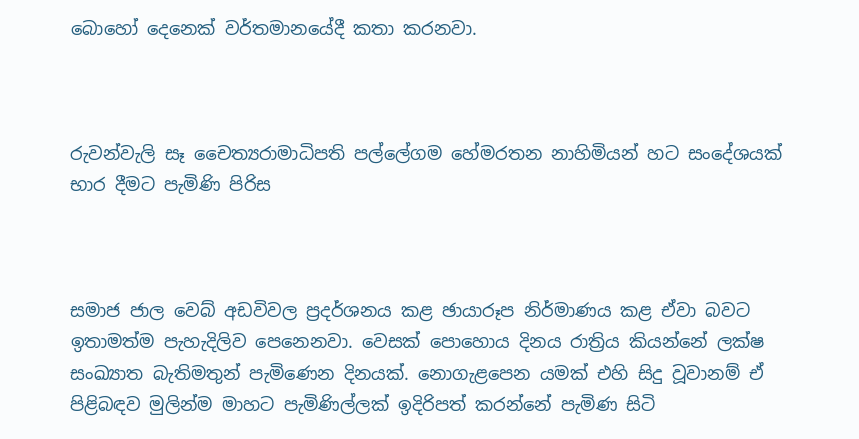බොහෝ දෙනෙක් වර්තමානයේදී කතා කරනවා.



රුවන්වැලි සෑ චෛත්‍යරාමාධිපති පල්ලේගම හේමරතන නාහිමියන් හට සංදේශයක් භාර දීමට පැමිණි පිරිස



සමාජ ජාල වෙබ් අඩවිවල ප්‍රදර්ශනය කළ ඡායාරූප නිර්මාණය කළ ඒවා බවට ඉතාමත්ම පැහැදිලිව පෙනෙනවා. වෙසක් පොහොය දිනය රාත්‍රිය කියන්නේ ලක්ෂ සංඛ්‍යාත බැතිමතුන් පැමිණෙන දිනයක්. නොගැළපෙන යමක් එහි සිදු වූවානම් ඒ පිළිබඳව මුලින්ම මාහට පැමිණිල්ලක් ඉදිරිපත් කරන්නේ පැමිණ සිටි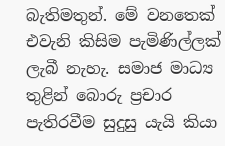බැතිමතුන්. මේ වනතෙක් එවැනි කිසිම පැමිණිල්ලක් ලැබී නැහැ. සමාජ මාධ්‍ය තුළින් බොරු ප්‍රචාර පැතිරවීම සුදුසු යැයි කියා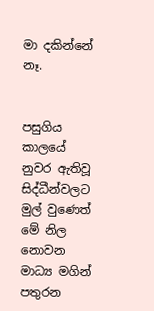මා දකින්නේ නෑ.


පසුගිය කාලයේ නුවර ඇතිවූ සිද්ධීන්වලට මුල් වුණෙත් මේ නිල නොවන මාධ්‍ය මගින් පතුරන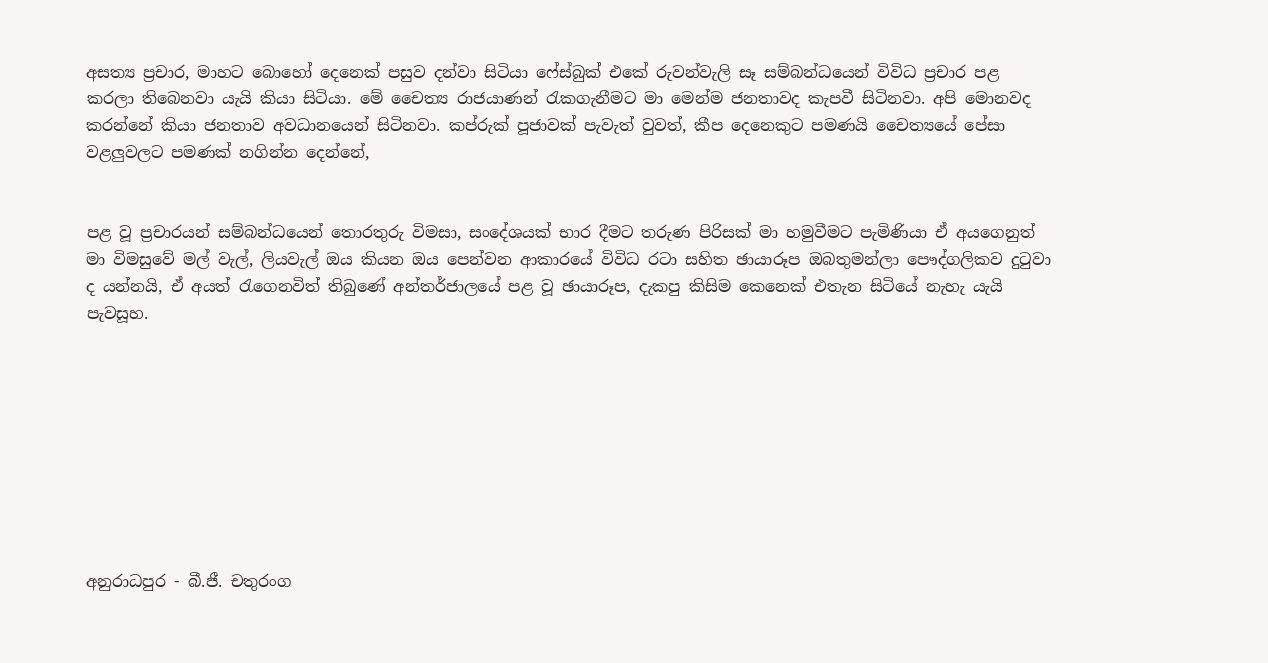අසත්‍ය ප්‍රචාර, මාහට බොහෝ දෙනෙක් පසුව දන්වා සිටියා ෆේස්බුක් එකේ රුවන්වැලි සෑ සම්බන්ධයෙන් විවිධ ප්‍රචාර පළ කරලා තිබෙනවා යැයි කියා සිටියා. මේ චෛත්‍ය රාජයාණන් රැකගැනීමට මා මෙන්ම ජනතාවද කැපවී සිටිනවා. අපි මොනවද කරන්නේ කියා ජනතාව අවධානයෙන් සිටිනවා. කප්රුක් පූජාවක් පැවැත් වුවත්, කීප දෙනෙකුට පමණයි චෛත්‍යයේ පේසා වළලුවලට පමණක් නගින්න දෙන්නේ,


පළ වූ ප්‍රචාරයන් සම්බන්ධයෙන් තොරතුරු විමසා, සංදේශයක් භාර දීමට තරුණ පිරිසක් මා හමුවීමට පැමිණියා ඒ අයගෙනුත් මා විමසුවේ මල් වැල්, ලියවැල් ඔය කියන ඔය පෙන්වන ආකාරයේ විවිධ රටා සහිත ඡායාරූප ඔබතුමන්ලා පෞද්ගලිකව දුටුවා ද යන්නයි, ඒ අයත් රැගෙනවිත් තිබුණේ අන්තර්ජාලයේ පළ වූ ඡායාරූප, දැකපු කිසිම කෙනෙක් එතැන සිටියේ නැහැ යැයි පැවසූහ.









අනුරාධපුර - බී.ජී. චතුරංග